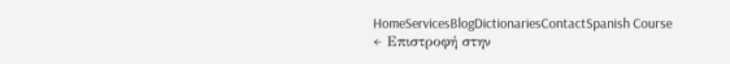HomeServicesBlogDictionariesContactSpanish Course
← Επιστροφή στην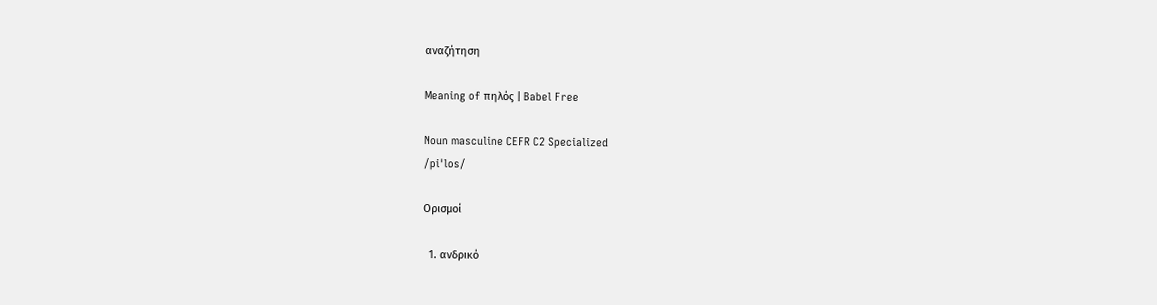αναζήτηση

Meaning of πηλός | Babel Free

Noun masculine CEFR C2 Specialized
/piˈlos/

Ορισμοί

  1. ανδρικό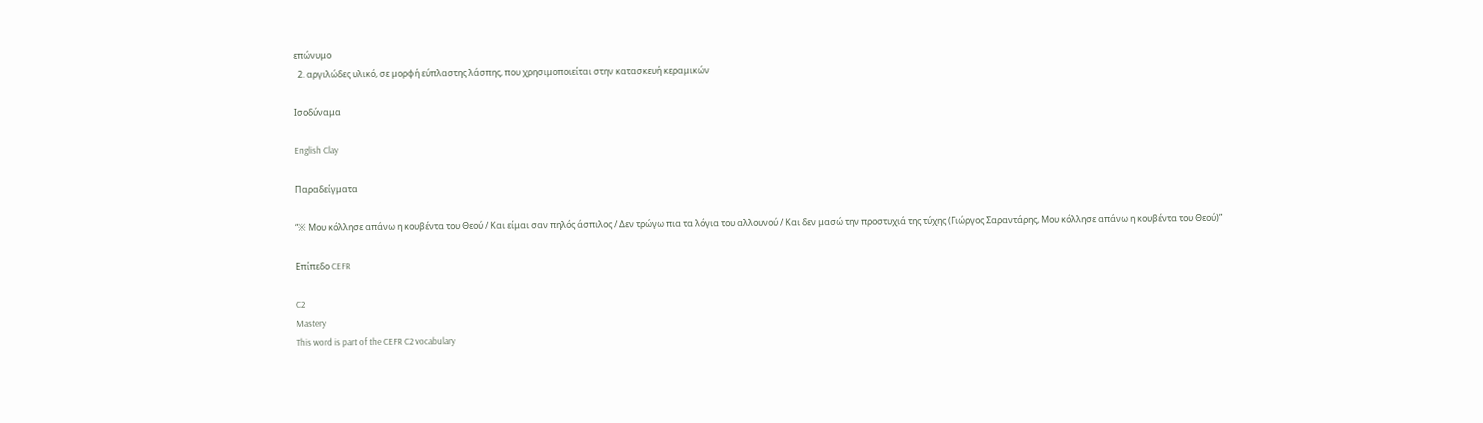επώνυμο
  2. αργιλώδες υλικό, σε μορφή εύπλαστης λάσπης, που χρησιμοποιείται στην κατασκευή κεραμικών

Ισοδύναμα

English Clay

Παραδείγματα

“※ Μου κόλλησε απάνω η κουβέντα του Θεού / Και είμαι σαν πηλός άσπιλος / Δεν τρώγω πια τα λόγια του αλλουνού / Και δεν μασώ την προστυχιά της τύχης (Γιώργος Σαραντάρης, Μου κόλλησε απάνω η κουβέντα του Θεού)”

Επίπεδο CEFR

C2
Mastery
This word is part of the CEFR C2 vocabulary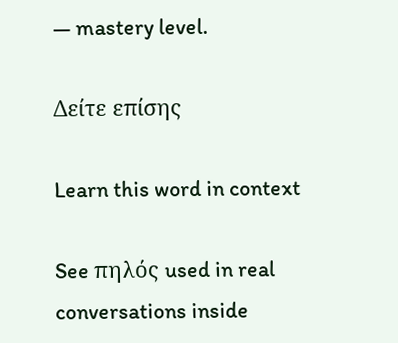— mastery level.

Δείτε επίσης

Learn this word in context

See πηλός used in real conversations inside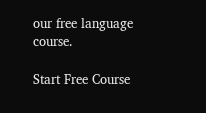our free language course.

Start Free Course